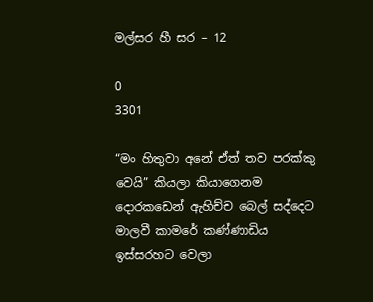මල්සර හී සර – 12

0
3301

“මං හිතුවා අනේ ඒත් තව පරක්කු වෙයි” කියලා කියාගෙනම දොරකඩෙන් ඇහිච්ච බෙල් සද්දෙට මාලවී කාමරේ කණ්ණාඩිය ඉස්සරහට වෙලා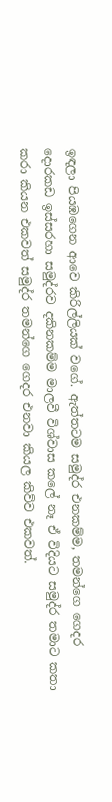ඉඳලා පියඹගෙන ආවෙ කිරිල්ලියක් වගේ. ඇත්තටම සමුද්ර එනකම්ම, තමන්ගෙ ගෙදර දොරකඩ ඉස්සරහා සමුද්රව දකිනකම්ම මාලවී විශ්වාස කලේ නෑ ඒ විදියට සමුද්ර තමාට කතා කරා කියන එකවත් සමුද්ර තමන්ගෙ ගෙදර එනවා කියල කිව්ව එකවත්.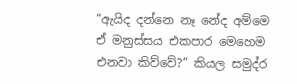“ඇයිද දන්නෙ නෑ නේද අම්මෙ ඒ මනුස්සය එකපාර මෙහෙම එනවා කිව්වේ?” කියල සමුද්ර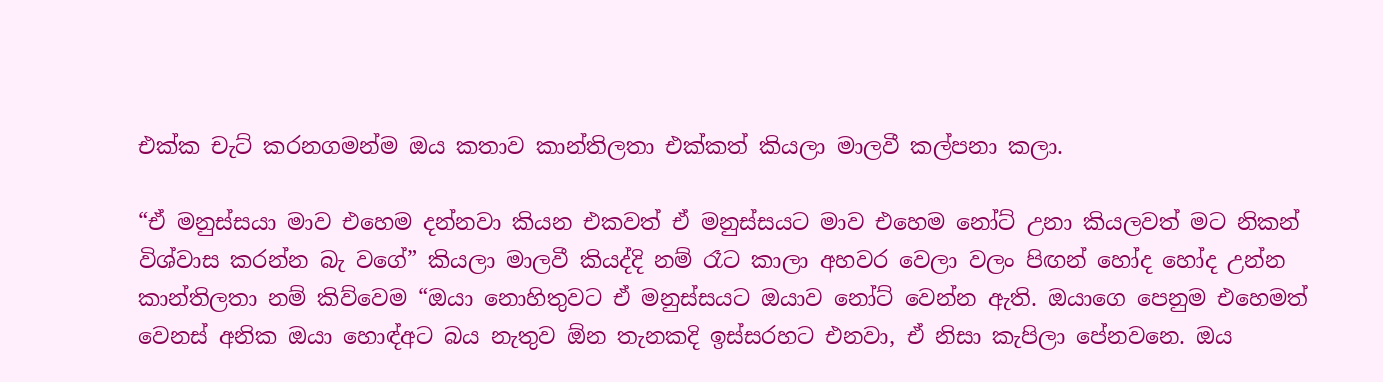එක්ක චැට් කරනගමන්ම ඔය කතාව කාන්තිලතා එක්කත් කියලා මාලවී කල්පනා කලා.

“ඒ මනුස්සයා මාව එහෙම දන්නවා කියන එකවත් ඒ මනුස්සයට මාව එහෙම නෝට් උනා කියලවත් මට නිකන් විශ්වාස කරන්න බැ වගේ” කියලා මාලවී කියද්දි නම් රෑට කාලා අහවර වෙලා වලං පිඟන් හෝද හෝද උන්න කාන්තිලතා නම් කිව්වෙම “ඔයා නොහිතුවට ඒ මනුස්සයට ඔයාව නෝට් වෙන්න ඇති. ඔයාගෙ පෙනුම එහෙමත් වෙනස් අනික ඔයා හොඳ්අට බය නැතුව ඕන තැනකදි ඉස්සරහට එනවා, ඒ නිසා කැපිලා පේනවනෙ. ඔය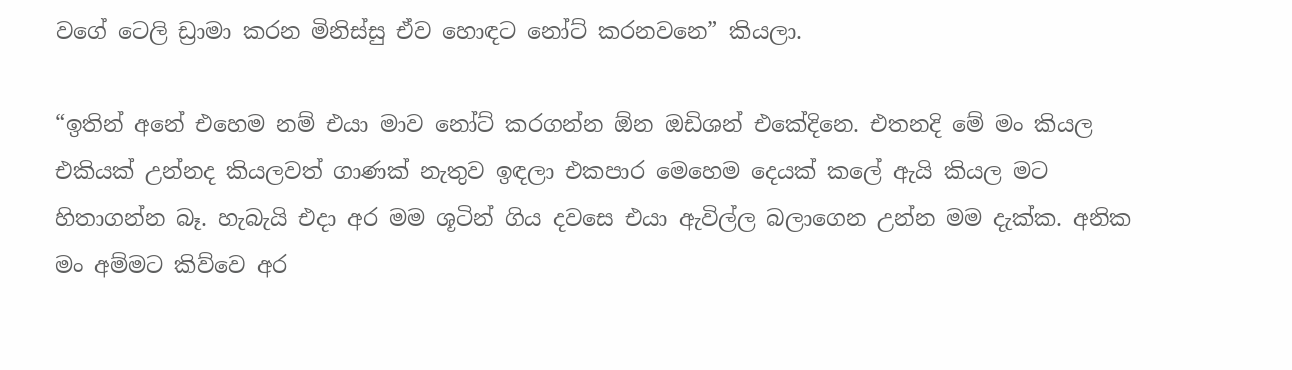වගේ ටෙලි ඩ්‍රාමා කරන මිනිස්සු ඒව හොඳට නෝට් කරනවනෙ” කියලා.

“ඉතින් අනේ එහෙම නම් එයා මාව නෝට් කරගන්න ඕන ඔඩිශන් එකේදිනෙ. එතනදි මේ මං කියල එකියක් උන්නද කියලවත් ගාණක් නැතුව ඉඳලා එකපාර මෙහෙම දෙයක් කලේ ඇයි කියල මට හිතාගන්න බෑ. හැබැයි එදා අර මම ශූටින් ගිය දවසෙ එයා ඇවිල්ල බලාගෙන උන්න මම දැක්ක. අනික මං අම්මට කිව්වෙ අර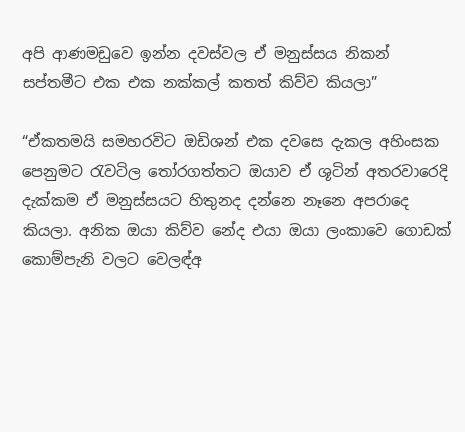අපි ආණමඩුවෙ ඉන්න දවස්වල ඒ මනුස්සය නිකන් සප්තමීට එක එක නක්කල් කතත් කිව්ව කියලා”

“ඒකතමයි සමහරවිට ඔඩිශන් එක දවසෙ දැකල අහිංසක පෙනුමට රැවටිල තෝරගත්තට ඔයාව ඒ ශූටින් අතරවාරෙදි දැක්කම ඒ මනුස්සයට හිතුනද දන්නෙ නෑනෙ අපරාදෙ කියලා. අනික ඔයා කිව්ව නේද එයා ඔයා ලංකාවෙ ගොඩක් කොම්පැනි වලට වෙලඳ්අ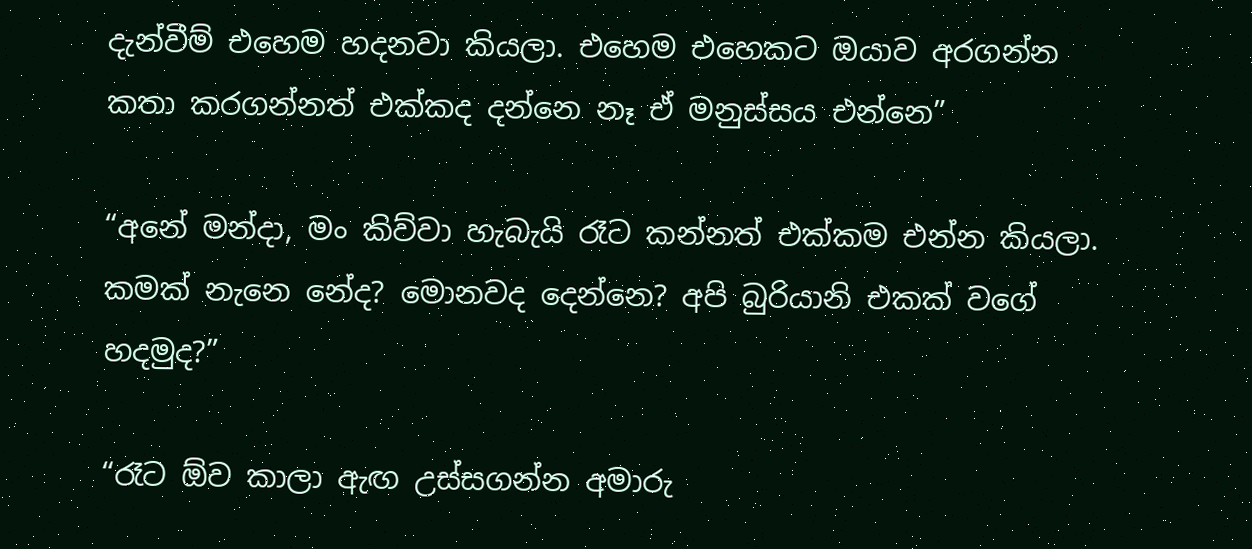දැන්වීම් එහෙම හදනවා කියලා. එහෙම එහෙකට ඔයාව අරගන්න කතා කරගන්නත් එක්කද දන්නෙ නෑ ඒ මනුස්සය එන්නෙ”

“අනේ මන්දා, මං කිව්වා හැබැයි රෑට කන්නත් එක්කම එන්න කියලා. කමක් නැනෙ නේද? මොනවද දෙන්නෙ? අපි බුරියානි එකක් වගේ හදමුද?”

“රෑට ඕව කාලා ඇඟ උස්සගන්න අමාරු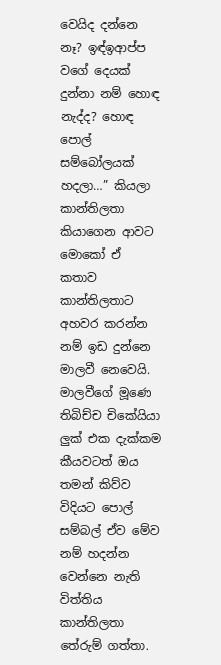වෙයිද දන්නෙ නෑ? ඉඳ්ඉආප්ප වගේ දෙයක් දුන්නා නම් හොඳ නැද්ද? හොඳ පොල් සම්බෝලයක් හදලා…” කියලා කාන්තිලතා කියාගෙන ආවට මොකෝ ඒ කතාව කාන්තිලතාට අහවර කරන්න නම් ඉඩ දුන්නෙ මාලවී නෙවෙයි. මාලවීගේ මූණෙ තිබිච්ච චිකේයියා ලුක් එක දැක්කම කීයවටත් ඔය තමන් කිව්ව විදියට පොල් සම්බල් ඒව මේව නම් හදන්න වෙන්නෙ නැති විත්තිය කාන්තිලතා තේරුම් ගත්තා.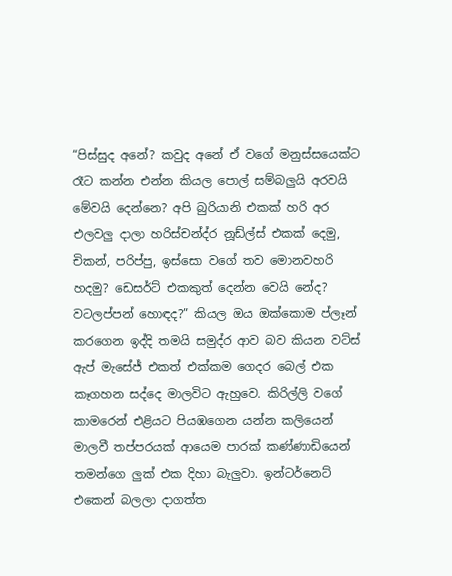“පිස්සුද අනේ? කවුද අනේ ඒ වගේ මනුස්සයෙක්ට රෑට කන්න එන්න කියල පොල් සම්බලුයි අරවයි මේවයි දෙන්නෙ? අපි බුරියානි එකක් හරි අර එලවලු දාලා හරිස්චන්ද්ර නූඩ්ල්ස් එකක් දෙමු, චිකන්, පරිප්පු, ඉස්සො වගේ තව මොනවහරි හදමු? ඩෙසර්ට් එකකුත් දෙන්න වෙයි නේද? වටලප්පන් හොඳද?” කියල ඔය ඔක්කොම ප්ලෑන් කරගෙන ඉද්දි තමයි සමුද්ර ආව බව කියන වට්ස් ඇප් මැසේජ් එකත් එක්කම ගෙදර බෙල් එක කෑගහන සද්දෙ මාලවිට ඇහුවෙ. කිරිල්ලි වගේ කාමරෙන් එළියට පියඹගෙන යන්න කලියෙන් මාලවී තප්පරයක් ආයෙම පාරක් කණ්ණාඩියෙන් තමන්ගෙ ලුක් එක දිහා බැලුවා. ඉන්ටර්නෙට් එකෙන් බලලා දාගත්ත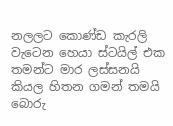නලලට කොණ්ඩ කැරලි වැටෙන හෙයා ස්ටයිල් එක තමන්ට මාර ලස්සනයි කියල හිතන ගමන් තමයි බොරු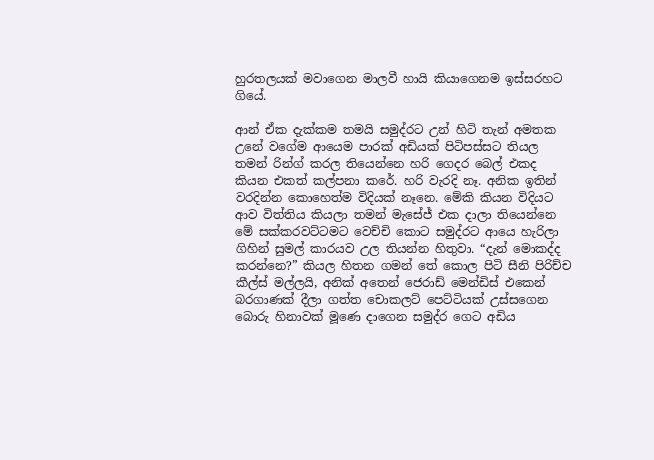හුරතලයක් මවාගෙන මාලවී හායි කියාගෙනම ඉස්සරහට ගියේ.

ආන් ඒක දැක්කම තමයි සමුද්රට උන් හිටි තැන් අමතක උනේ වගේම ආයෙම පාරක් අඩියක් පිටිපස්සට තියල තමන් රින්ග් කරල තියෙන්නෙ හරි ගෙදර බෙල් එකද කියන එකත් කල්පනා කරේ. හරි වැරදි නෑ. අනික ඉතින් වරදින්න කොහෙත්ම විදියක් නෑනෙ. මේකි කියන විදියට ආව විත්තිය කියලා තමන් මැසේජ් එක දාලා තියෙන්නෙ මේ සක්කරවට්ටමට වෙච්චි කොට සමුද්රට ආයෙ හැරිලා ගිහින් සුමල් කාරයව උල තියන්න හිතුවා. “දැන් මොකද්ද කරන්නෙ?” කියල හිතන ගමන් තේ කොල පිටි සීනි පිරිච්ච කීල්ස් මල්ලයි, අනික් අතෙන් ජෙරාඩ් මෙන්ඩිස් එකෙන් බරගාණක් දීලා ගත්ත චොකලට් පෙට්ටියක් උස්සගෙන බොරු හිනාවක් මූණෙ දාගෙන සමුද්ර ගෙට අඩිය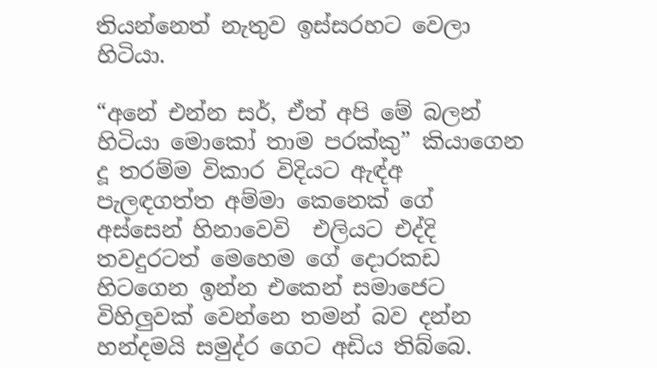තියන්නෙත් නැතුව ඉස්සරහට වෙලා හිටියා.

“අනේ එන්න සර්, ඒත් අපි මේ බලන් හිටියා මොකෝ තාම පරක්කු” කියාගෙන දූ තරම්ම විකාර විදියට ඇඳ්අ පැලඳගත්ත අම්මා කෙනෙක් ගේ අස්සෙන් හිනාවෙවි  එලියට එද්දි තවදුරටත් මෙහෙම ගේ දොරකඩ හිටගෙන ඉන්න එකෙන් සමාජෙට විහිලුවක් වෙන්නෙ තමන් බව දන්න හන්දමයි සමුද්ර ගෙට අඩිය තිබ්බෙ.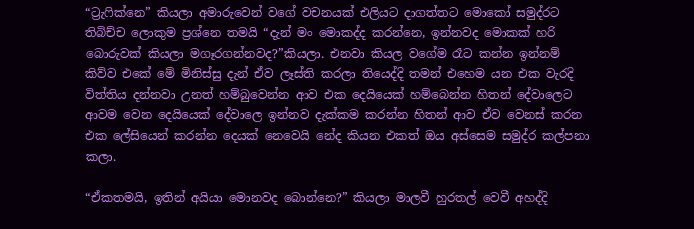“ට්‍රැෆික්නෙ” කියලා අමාරුවෙන් වගේ වචනයක් එලියට දාගත්තට මොකෝ සමුද්රට තිබිච්ච ලොකුම ප්‍රශ්නෙ තමයි “දැන් මං මොකද්ද කරන්නෙ, ඉන්නවද මොකක් හරි බොරුවක් කියලා මගෑරගන්නවද?”කියලා. එනවා කියල වගේම රෑට කන්න ඉන්නම් කිව්ව එකේ මේ මිනිස්සු දැන් ඒව ලෑස්ති කරලා තියෙද්දි තමන් එහෙම යන එක වැරදි විත්තිය දන්නවා උනත් හම්බුවෙන්න ආව එක දෙයියෙක් හම්බෙන්න හිතන් දේවාලෙට ආවම වෙන දෙයියෙක් දේවාලෙ ඉන්නව දැක්කම කරන්න හිතන් ආව ඒව වෙනස් කරන එක ලේසියෙන් කරන්න දෙයක් නෙවෙයි නේද කියන එකත් ඔය අස්සෙම සමුද්ර කල්පනා කලා.

“ඒකතමයි, ඉතින් අයියා මොනවද බොන්නෙ?” කියලා මාලවී හුරතල් වෙවී අහද්දි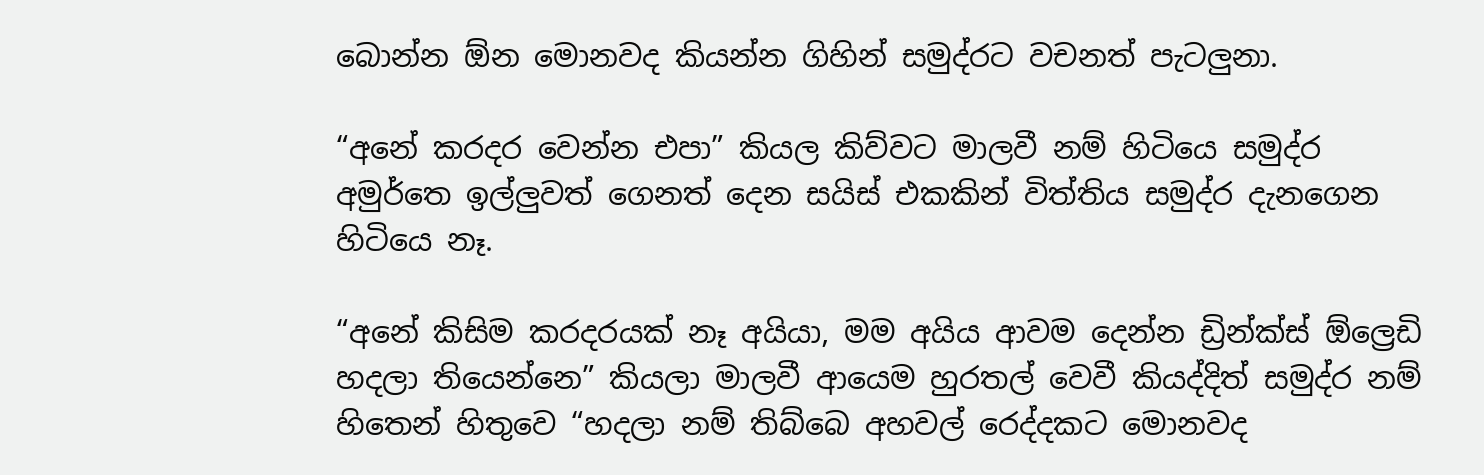බොන්න ඕන මොනවද කියන්න ගිහින් සමුද්රට වචනත් පැටලුනා.

“අනේ කරදර වෙන්න එපා” කියල කිව්වට මාලවී නම් හිටියෙ සමුද්ර අමුර්තෙ ඉල්ලුවත් ගෙනත් දෙන සයිස් එකකින් විත්තිය සමුද්ර දැනගෙන හිටියෙ නෑ.

“අනේ කිසිම කරදරයක් නෑ අයියා, මම අයිය ආවම දෙන්න ඩ්‍රින්ක්ස් ඕල්‍රෙඩි හදලා තියෙන්නෙ” කියලා මාලවී ආයෙම හුරතල් වෙවී කියද්දිත් සමුද්ර නම් හිතෙන් හිතුවෙ “හදලා නම් තිබ්බෙ අහවල් රෙද්දකට මොනවද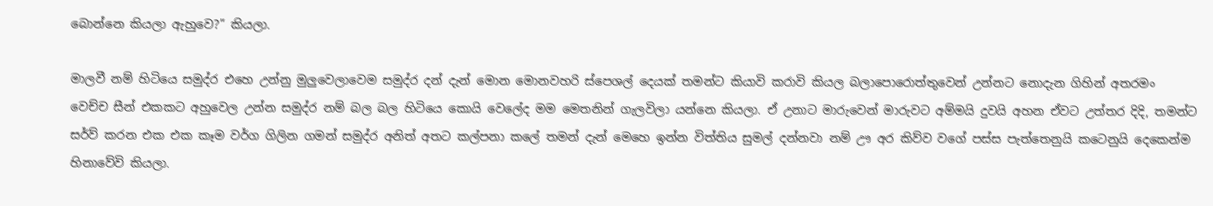බොන්නෙ කියලා ඇහුවෙ?” කියලා.

මාලවී නම් හිටියෙ සමුද්ර එහෙ උන්නු මුලුවෙලාවෙම සමුද්ර දන් දැන් මොන මොනවහරි ස්පෙශල් දෙයක් තමන්ට කියාවි කරාවි කියල බලාපොරොත්තුවෙන් උන්නට නොදැන ගිහින් අතරමං වෙච්ච සීන් එකකට අහුවෙල උන්න සමුද්ර නම් බල බල හිටියෙ කොයි වෙලේද මම මෙතනින් ගැලවිලා යන්නෙ කියලා. ඒ උනාට මාරුවෙන් මාරුවට අම්මයි දුවයි අහන ඒවට උත්තර දිදි, තමන්ට සර්ව් කරන එක එක කෑම වර්ග ගිලින ගමන් සමුද්ර අනිත් අතට කල්පනා කලේ තමන් දැන් මෙහෙ ඉන්න විත්තිය සුමල් දන්නවා නම් ඌ අර කිව්ව වගේ පස්ස පැත්තෙනුයි කටෙනුයි දෙකෙන්ම හිනාවේවි කියලා.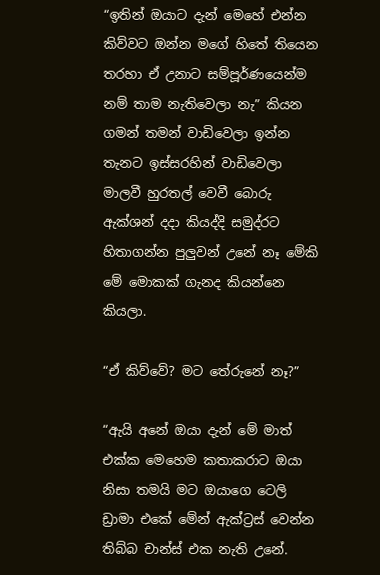“ඉතින් ඔයාට දැන් මෙහේ එන්න කිව්වට ඔන්න මගේ හිතේ තියෙන තරහා ඒ උනාට සම්පූර්ණයෙන්ම නම් තාම නැතිවෙලා නැ” කියන ගමන් තමන් වාඩිවෙලා ඉන්න තැනට ඉස්සරහින් වාඩිවෙලා මාලවී හුරතල් වෙවී බොරු ඇක්ශන් දදා කියද්දි සමුද්රට හිතාගන්න පුලුවන් උනේ නෑ මේකි මේ මොකක් ගැනද කියන්නෙ කියලා.

“ඒ කිව්වේ? මට තේරුනේ නෑ?”

“ඇයි අනේ ඔයා දැන් මේ මාත් එක්ක මෙහෙම කතාකරාට ඔයා නිසා තමයි මට ඔයාගෙ ටෙලි ඩ්‍රාමා එකේ මේන් ඇක්ට්‍රස් වෙන්න තිබ්බ චාන්ස් එක නැති උනේ.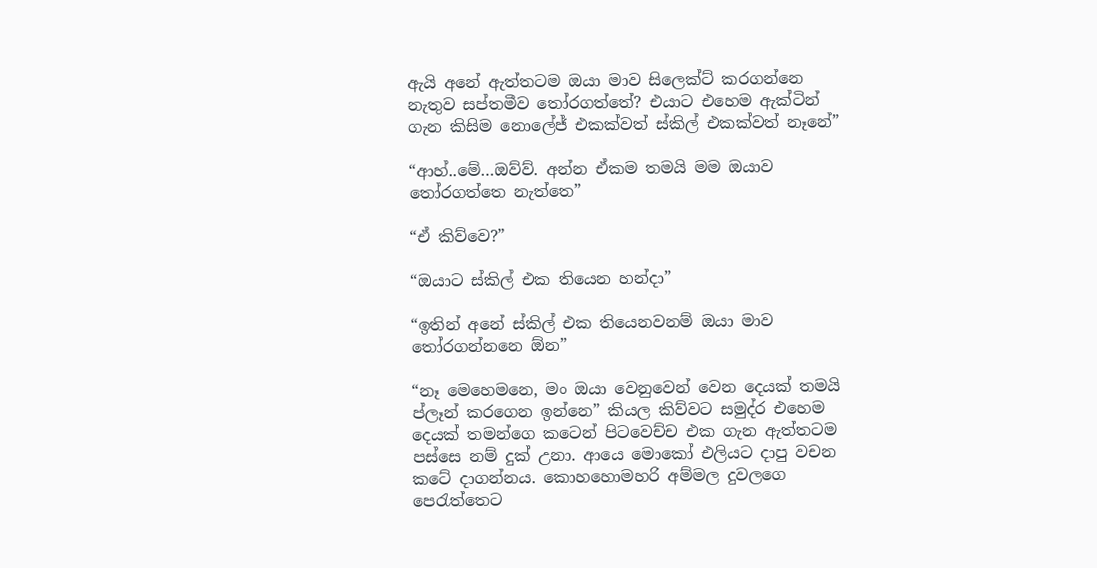ඇයි අනේ ඇත්තටම ඔයා මාව සිලෙක්ට් කරගන්නෙ නැතුව සප්තමීව තෝරගත්තේ? එයාට එහෙම ඇක්ටින් ගැන කිසිම නොලේජ් එකක්වත් ස්කිල් එකක්වත් නෑනේ”

“ආහ්..මේ…ඔව්ව්. අන්න ඒකම තමයි මම ඔයාව තෝරගත්තෙ නැත්තෙ”

“ඒ කිව්වෙ?”

“ඔයාට ස්කිල් එක තියෙන හන්දා”

“ඉතින් අනේ ස්කිල් එක තියෙනවනම් ඔයා මාව තෝරගන්නනෙ ඕන”

“නෑ මෙහෙමනෙ, මං ඔයා වෙනුවෙන් වෙන දෙයක් තමයි ප්ලෑන් කරගෙන ඉන්නෙ” කියල කිව්වට සමුද්ර එහෙම දෙයක් තමන්ගෙ කටෙන් පිටවෙච්ච එක ගැන ඇත්තටම පස්සෙ නම් දුක් උනා. ආයෙ මොකෝ එලියට දාපු වචන කටේ දාගන්නය. කොහහොමහරි අම්මල දුවලගෙ පෙරැත්තෙට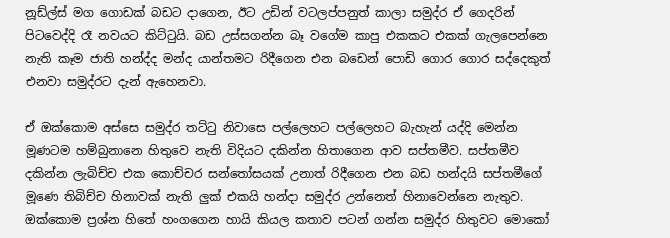නූඩ්ල්ස් මග ගොඩක් බඩට දාගෙන, ඊට උඩින් වටලප්පනුත් කාලා සමුද්ර ඒ ගෙදරින් පිටවෙද්දි රෑ නවයට කිට්ටුයි. බඩ උස්සගන්න බෑ වගේම කාපු එකකට එකක් ගැලපෙන්නෙ නැති කෑම ජාති හන්ද්ද මන්ද යාන්තමට රිදීගෙන එන බඩෙන් පොඩි ගොර ගොර සද්දෙකුත් එනවා සමුද්රට දැන් ඇහෙනවා.

ඒ ඔක්කොම අස්සෙ සමුද්ර තට්ටු නිවාසෙ පල්ලෙහට පල්ලෙහට බැහැන් යද්දි මෙන්න මූණටම හම්බුනානෙ හිතුවෙ නැති විදියට දකින්න හිතාගෙන ආව සප්තමීව. සප්තමීව දකින්න ලැබිච්ච එක කොච්චර සන්තෝසයක් උනාත් රිදීගෙන එන බඩ හන්දයි සප්තමීගේ මූණෙ තිබිච්ච හිනාවක් නැති ලුක් එකයි හන්දා සමුද්ර උන්නෙත් හිනාවෙන්නෙ නැතුව. ඔක්කොම ප්‍රශ්න හිතේ හංගගෙන හායි කියල කතාව පටන් ගන්න සමුද්ර හිතුවට මොකෝ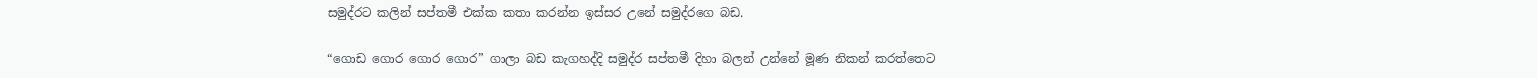සමුද්රට කලින් සප්තමී එක්ක කතා කරන්න ඉස්සර උනේ සමුද්රගෙ බඩ.

“ගොඩ ගොර ගොර ගොර” ගාලා බඩ කැගහද්දි සමුද්ර සප්තමී දිහා බලන් උන්නේ මූණ නිකන් කරත්තෙට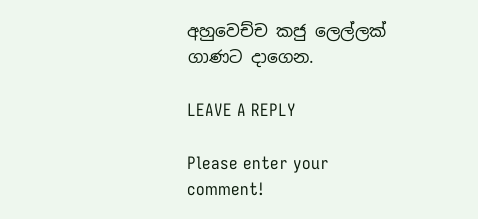අහුවෙච්ච කජු ලෙල්ලක් ගාණට දාගෙන.

LEAVE A REPLY

Please enter your comment!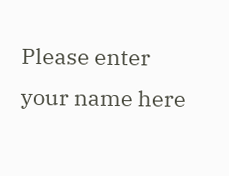Please enter your name here